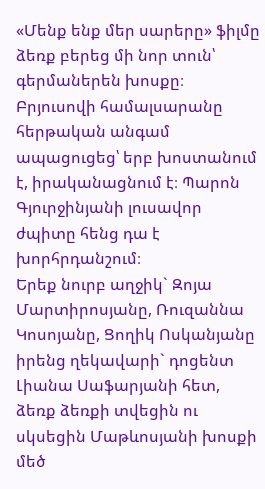«Մենք ենք մեր սարերը» ֆիլմը ձեռք բերեց մի նոր տուն՝ գերմաներեն խոսքը։
Բրյուսովի համալսարանը հերթական անգամ ապացուցեց՝ երբ խոստանում է, իրականացնում է։ Պարոն Գյուրջինյանի լուսավոր ժպիտը հենց դա է խորհրդանշում։
Երեք նուրբ աղջիկ` Զոյա Մարտիրոսյանը, Ռուզաննա Կոսոյանը, Ցողիկ Ոսկանյանը իրենց ղեկավարի` դոցենտ Լիանա Սաֆարյանի հետ, ձեռք ձեռքի տվեցին ու սկսեցին Մաթևոսյանի խոսքի մեծ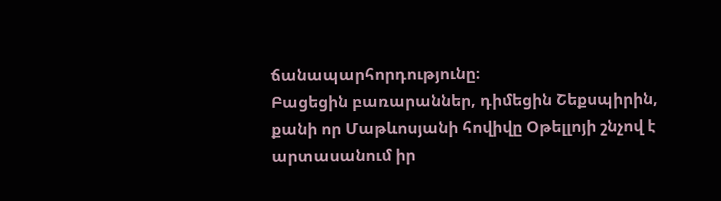ճանապարհորդությունը։
Բացեցին բառարաններ, դիմեցին Շեքսպիրին, քանի որ Մաթևոսյանի հովիվը Օթելլոյի շնչով է արտասանում իր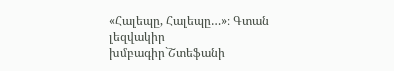«Հալեպը, Հալեպը…»։ Գտան լեզվակիր խմբագիր`Շտեֆանի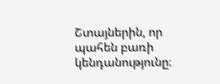Շտայներին, որ պահեն բառի կենդանությունը։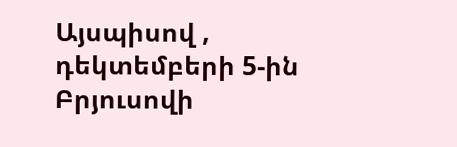Այսպիսով , դեկտեմբերի 5-ին Բրյուսովի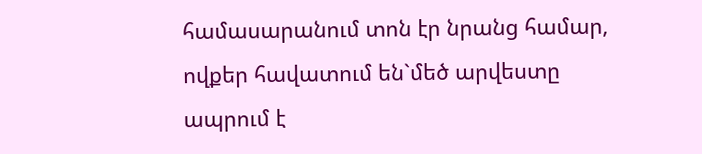համասարանում տոն էր նրանց համար, ովքեր հավատում են`մեծ արվեստը ապրում է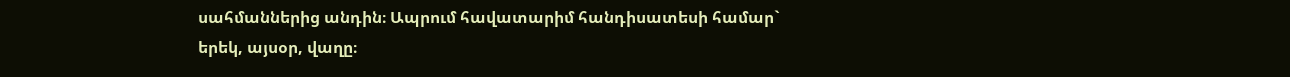սահմաններից անդին։ Ապրում հավատարիմ հանդիսատեսի համար`
երեկ, այսօր, վաղը։